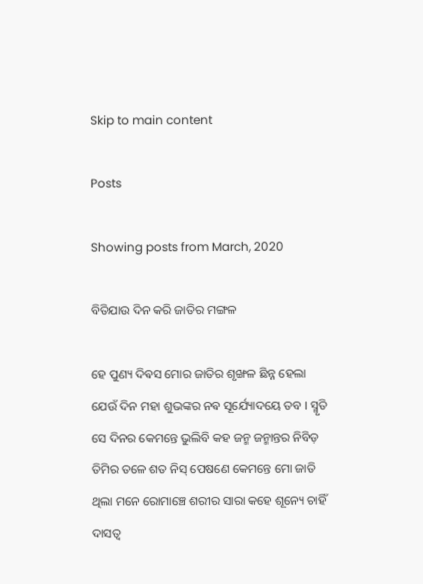Skip to main content

Posts

Showing posts from March, 2020

ବିତିଯାଉ ଦିନ କରି ଜାତିର ମଙ୍ଗଳ

ହେ ପୁଣ୍ୟ ଦିଵସ ମୋର ଜାତିର ଶୃଙ୍ଖଳ ଛିନ୍ନ ହେଲା ଯେଉଁ ଦିନ ମହା ଶୁଭଙ୍କର ନଵ ସୂର୍ଯ୍ୟୋଦୟେ ତବ । ସ୍ମୃତି ସେ ଦିନର କେମନ୍ତେ ଭୁଲିବି କହ ଜନ୍ମ ଜନ୍ମାନ୍ତର ନିବିଡ଼ ତିମିର ତଳେ ଶତ ନିସ୍ ପେଷଣେ କେମନ୍ତେ ମୋ ଜାତି ଥିଲା ମନେ ରୋମାଞ୍ଚେ ଶରୀର ସାରା କହେ ଶୂନ୍ୟେ ଚାହିଁ ଦାସତ୍ଵ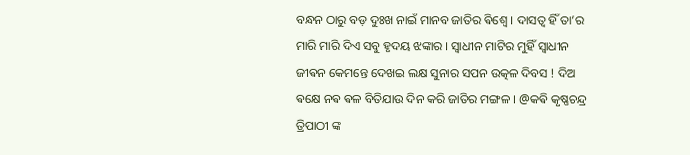ବନ୍ଧନ ଠାରୁ ବଡ଼ ଦୁଃଖ ନାଇଁ ମାନବ ଜାତିର ଵିଶ୍ଵେ । ଦାସତ୍ଵ ହିଁ ତା’ର ମାରି ମାରି ଦିଏ ସବୁ ହୃଦୟ ଝଙ୍କାର । ସ୍ଵାଧୀନ ମାଟିର ମୁହିଁ ସ୍ଵାଧୀନ ଜୀଵନ କେମନ୍ତେ ଦେଖଇ ଲକ୍ଷ ସୁନାର ସପନ ଉତ୍କଳ ଦିବସ ! ଦିଅ ଵକ୍ଷେ ନଵ ଵଳ ବିତିଯାଉ ଦିନ କରି ଜାତିର ମଙ୍ଗଳ । @କଵି କୃଷ୍ଣଚନ୍ଦ୍ର ତ୍ରିପାଠୀ ଙ୍କ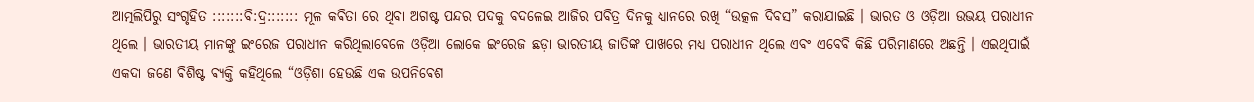ଆତ୍ମଲିପିରୁ ସଂଗୃହିତ :::::::ବି:ଦ୍ର::::::: ମୂଳ କଵିତା ରେ ଥିବା ଅଗଷ୍ଟ ପନ୍ଦର ପଦକୁ ବଦଳେଇ ଆଜିର ପବିତ୍ର ଦିନକୁ ଧ୍ୟାନରେ ରଖି “ଉତ୍କଳ ଦିବସ” କରାଯାଇଛି । ଭାରତ ଓ ଓଡ଼ିଆ ଉଭୟ ପରାଧୀନ ଥିଲେ । ଭାରତୀୟ ମାନଙ୍କୁ ଇଂରେଜ ପରାଧୀନ କରିଥିଲାବେଳେ ଓଡ଼ିଆ ଲୋକେ ଇଂରେଜ ଛଡ଼ା ଭାରତୀୟ ଜାତିଙ୍କ ପାଖରେ ମଧ୍ୟ ପରାଧୀନ ଥିଲେ ଏବଂ ଏବେବି କିଛି ପରିମାଣରେ ଅଛନ୍ତି । ଏଇଥିପାଇଁ ଏକଦା ଜଣେ ଵିଶିଷ୍ଟ ଵ୍ୟକ୍ତି କହିଥିଲେ “ଓଡ଼ିଶା ହେଉଛି ଏକ ଉପନିଵେଶ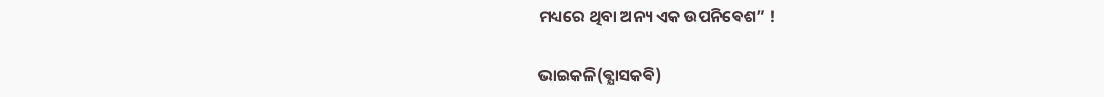ମଧ୍ୟରେ ଥିବା ଅନ୍ୟ ଏକ ଉପନିଵେଶ” !

ଭାଇକଳି(ଵ୍ଯାସକଵି)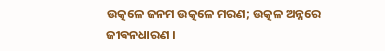ଉତ୍କଳେ ଜନମ ଉତ୍କଳେ ମରଣ; ଉତ୍କଳ ଅନ୍ନରେ ଜୀଵନଧାରଣ ।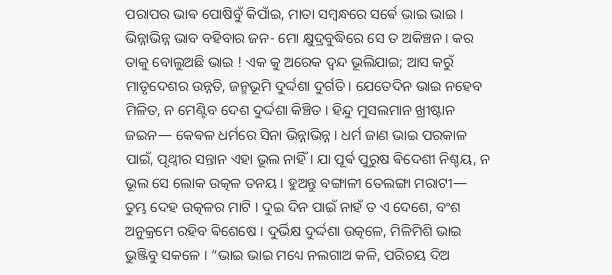ପରାପର ଭାଵ ପୋଷିବୁଁ କିପାଁଇ, ମାତା ସମ୍ଵନ୍ଧରେ ସର୍ଵେ ଭାଇ ଭାଇ । ଭିନ୍ନାଭିନ୍ନ ଭାବ ବହିବାର ଜନ- ମୋ କ୍ଷୁଦ୍ରବୁଦ୍ଧିରେ ସେ ତ ଅକିଞ୍ଚନ । କର ତାକୁ ବୋଲୁଅଛି ଭାଇ ! ଏକ କୁ ଅରେକ ଦ୍ଵନ୍ଦ ଭୂଲିଯାଇ; ଆସ କରୁଁ ମାତୃଦେଶର ଉନ୍ନତି, ଜନ୍ମଭୂମି ଦୁର୍ଦ୍ଦଶା ଦୁର୍ଗତି । ଯେତେଦିନ ଭାଇ ନହେବ ମିଳିତ, ନ ମେଣ୍ଟିବ ଦେଶ ଦୁର୍ଦ୍ଦଶା କିଞ୍ଚିତ । ହିନ୍ଦୁ ମୁସଲମାନ ଖ୍ରୀଷ୍ଟାନ ଜଇନ― କେଵଳ ଧର୍ମରେ ସିନା ଭିନ୍ନାଭିନ୍ନ । ଧର୍ମ ଜାଣ ଭାଇ ପରକାଳ ପାଇଁ, ପୃଥ୍ଵୀର ସନ୍ତାନ ଏହା ଭୂଲ ନାହିଁ । ଯା ପୂର୍ଵ ପୁରୁଷ ଵିଦେଶୀ ନିଶ୍ଚୟ, ନ ଭୂଲ ସେ ଲୋକ ଉତ୍କଳ ତନୟ । ହୁଅନ୍ତୁ ବଙ୍ଗାଳୀ ତେଲଙ୍ଗା ମରାଟୀ― ତୁମ୍ଭ ଦେହ ଉତ୍କଳର ମାଟି । ଦୁଇ ଦିନ ପାଇଁ ନାହଁ ତ ଏ ଦେଶେ, ବଂଶ ଅନୁକ୍ରମେ ରହିବ ଵିଶେଷେ । ଦୁର୍ଭିକ୍ଷ ଦୁର୍ଦ୍ଦଶା ଉତ୍କଳେ, ମିଳିମିଶି ଭାଇ ଭୁଞ୍ଜିବୁ ସକଳେ । “ଭାଇ ଭାଇ ମଧ୍ୟେ ନଲଗାଅ କଳି, ପରିଚୟ ଦିଅ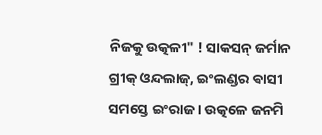ନିଜକୁ ଉତ୍କଳୀ" ! ସାକସନ୍ ଜର୍ମାନ ଗ୍ରୀକ୍ ଓନ୍ଦଲାଜ୍, ଇଂଲଣ୍ଡର ଵାସୀ ସମସ୍ତେ ଇଂରାଜ । ଉତ୍କଳେ ଜନମି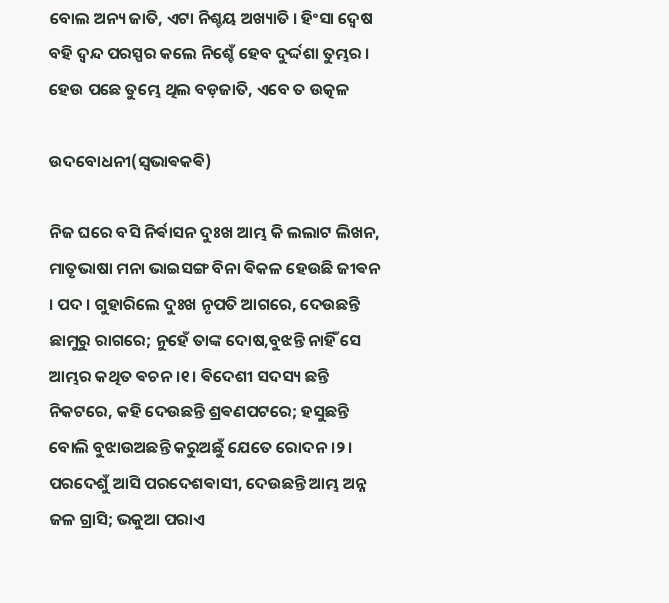ବୋଲ ଅନ୍ୟ ଜାତି, ଏଟା ନିଶ୍ଚୟ ଅଖ୍ୟାତି । ହିଂସା ଦ୍ଵେଷ ବହି ଦ୍ଵନ୍ଦ ପରସ୍ପର କଲେ ନିଶ୍ଚେଁ ହେବ ଦୁର୍ଦ୍ଦଶା ତୁମ୍ଭର । ହେଉ ପଛେ ତୁମ୍ଭେ ଥିଲ ବଡ଼ଜାତି, ଏବେ ତ ଉତ୍କଳ

ଉଦବୋଧନୀ(ସ୍ଵଭାଵକଵି)

ନିଜ ଘରେ ବସି ନିର୍ଵାସନ ଦୁଃଖ ଆମ୍ଭ କି ଲଲାଟ ଲିଖନ, ମାତୃଭାଷା ମନା ଭାଇସଙ୍ଗ ବିନା ଵିକଳ ହେଉଛି ଜୀଵନ । ପଦ । ଗୁହାରିଲେ ଦୁଃଖ ନୃପତି ଆଗରେ, ଦେଉଛନ୍ତି ଛାମୁରୁ ରାଗରେ; ନୁହେଁ ତାଙ୍କ ଦୋଷ,ବୁଝନ୍ତି ନାହିଁ ସେ ଆମ୍ଭର କଥିତ ଵଚନ ।୧। ଵିଦେଶୀ ସଦସ୍ୟ ଛନ୍ତି ନିକଟରେ, କହି ଦେଉଛନ୍ତି ଶ୍ରଵଣପଟରେ; ହସୁଛନ୍ତି ବୋଲି ବୁଝାଉଅଛନ୍ତି କରୁଅଛୁଁ ଯେତେ ରୋଦନ ।୨। ପରଦେଶୁଁ ଆସି ପରଦେଶଵାସୀ, ଦେଉଛନ୍ତି ଆମ୍ଭ ଅନ୍ନ ଜଳ ଗ୍ରାସି; ଭକୁଆ ପରାଏ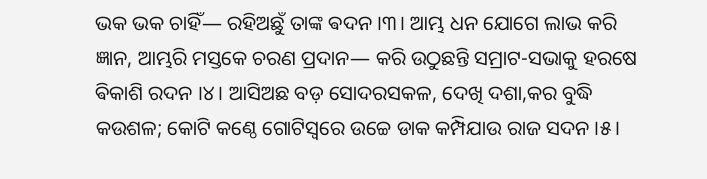ଭକ ଭକ ଚାହିଁ― ରହିଅଛୁଁ ତାଙ୍କ ଵଦନ ।୩। ଆମ୍ଭ ଧନ ଯୋଗେ ଲାଭ କରି ଜ୍ଞାନ, ଆମ୍ଭରି ମସ୍ତକେ ଚରଣ ପ୍ରଦାନ― କରି ଉଠୁଛନ୍ତି ସମ୍ରାଟ-ସଭାକୁ ହରଷେ ଵିକାଶି ରଦନ ।୪। ଆସିଅଛ ବଡ଼ ସୋଦରସକଳ, ଦେଖି ଦଶା,କର ବୁଦ୍ଧି କଉଶଳ; କୋଟି କଣ୍ଠେ ଗୋଟିସ୍ଵରେ ଉଚ୍ଚେ ଡାକ କମ୍ପିଯାଉ ରାଜ ସଦନ ।୫।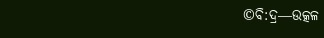©ବି:ଦ୍ର―ଉତ୍କଳ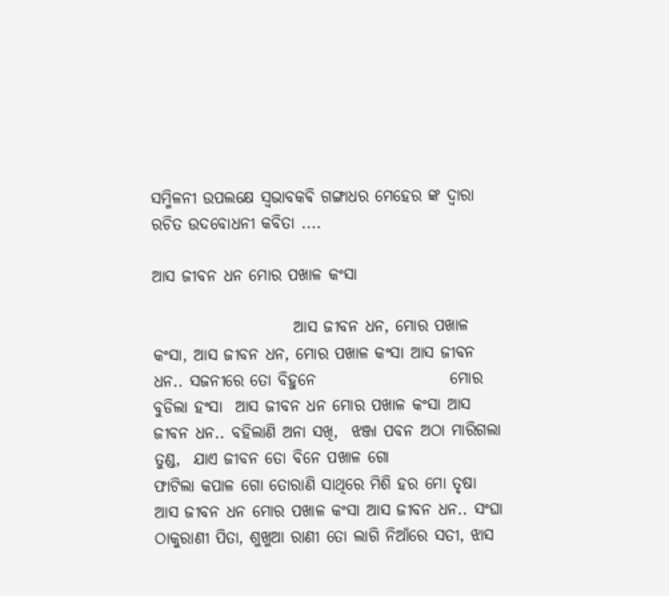ସମ୍ମିଳନୀ ଉପଲକ୍ଷେ ସ୍ଵଭାବକଵି ଗଙ୍ଗାଧର ମେହେର ଙ୍କ ଦ୍ଵାରା ରଚିତ ଉଦବୋଧନୀ କବିତା ....

ଆସ ଜୀବନ ଧନ ମୋର ପଖାଳ କଂସା

                      ଆସ ଜୀବନ ଧନ, ମୋର ପଖାଳ କଂସା, ଆସ ଜୀବନ ଧନ, ମୋର ପଖାଳ କଂସା ଆସ ଜୀବନ ଧନ.. ସଜନୀରେ ତୋ ବିହୁନେ                     ମୋର ବୁଡିଲା ହଂସା  ଆସ ଜୀବନ ଧନ ମୋର ପଖାଳ କଂସା ଆସ ଜୀବନ ଧନ.. ବହିଲାଣି ଅନା ସଖି,  ଝଞ୍ଜା ପବନ ଅଠା ମାରିଗଲା ତୁଣ୍ଡ,  ଯାଏ ଜୀବନ ତୋ ବିନେ ପଖାଳ ଗୋ                          ଫାଟିଲା କପାଳ ଗୋ ତୋରାଣି ସାଥିରେ ମିଶି ହର ମୋ ତୃଷା  ଆସ ଜୀବନ ଧନ ମୋର ପଖାଳ କଂସା ଆସ ଜୀବନ ଧନ.. ସଂଘା ଠାକୁରାଣୀ ପିତା, ଶୁଖୁଆ ରାଣୀ ତୋ ଲାଗି ନିଆଁରେ ସତୀ, ଝାସ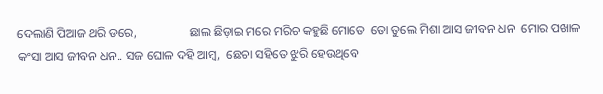ଦେଲାଣି ପିଆଜ ଥରି ଡରେ,                 ଛାଲ ଛିଡ଼ାଇ ମରେ ମରିଚ କହୁଛି ମୋତେ  ତୋ ତୁଲେ ମିଶା ଆସ ଜୀବନ ଧନ  ମୋର ପଖାଳ କଂସା ଆସ ଜୀବନ ଧନ.. ସଜ ଘୋଳ ଦହି ଆମ୍ବ,  ଛେଚା ସହିତେ ଝୁରି ହେଉଥିବେ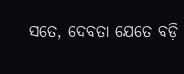ସତେ, ଦେବତା ଯେତେ ବଡ଼ି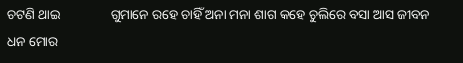ଚଟଣି ଥାଇ               ଗୁମାନେ ରହେ ଚାହିଁ ଅନା ମନା ଶାଗ କହେ ଚୁଲିରେ ବସା ଆସ ଜୀବନ ଧନ ମୋର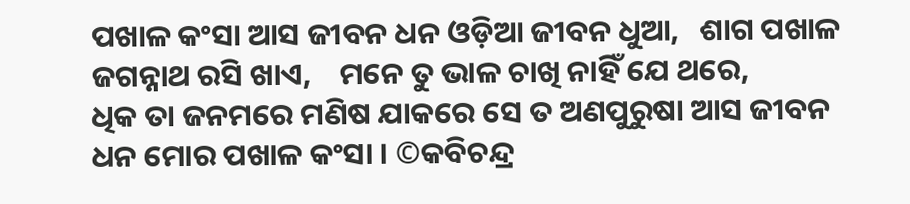ପଖାଳ କଂସା ଆସ ଜୀବନ ଧନ ଓଡ଼ିଆ ଜୀବନ ଧୁଆ,   ଶାଗ ପଖାଳ ଜଗନ୍ନାଥ ରସି ଖାଏ,    ମନେ ତୁ ଭାଳ ଚାଖି ନାହିଁ ଯେ ଥରେ,               ଧିକ ତା ଜନମରେ ମଣିଷ ଯାକରେ ସେ ତ ଅଣପୁରୁଷା ଆସ ଜୀବନ ଧନ ମୋର ପଖାଳ କଂସା । ©କବିଚନ୍ଦ୍ର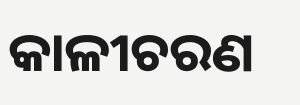କାଳୀଚରଣ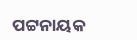ପଟ୍ଟନାୟକ